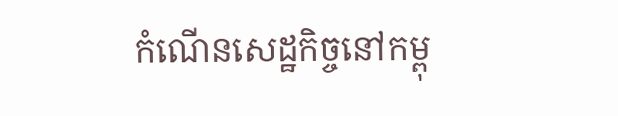កំណើនសេដ្ឋកិច្ចនៅកម្ពុ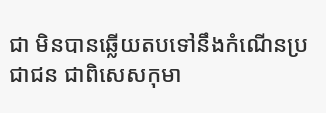ជា មិនបានឆ្លើយតបទៅនឹងកំណើនប្រជាជន ជាពិសេសកុមា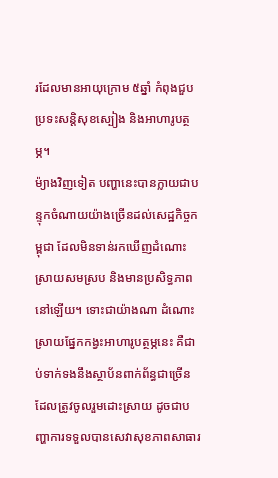រដែលមានអាយុក្រោម ៥ឆ្នាំ កំពុងជួបប្រទះសន្តិសុខស្បៀង និងអាហារូបត្ថម្ភ។
ម៉្យាងវិញទៀត បញ្ហានេះបានក្លាយជាបន្ទុកចំណាយយ៉ាងច្រើនដល់សេដ្ឋកិច្ចកម្ពុជា ដែលមិនទាន់រកឃើញដំណោះស្រាយសមស្រប និងមានប្រសិទ្ធភាពនៅឡើយ។ ទោះជាយ៉ាងណា ដំណោះស្រាយផ្នែកកង្វះអាហារូបត្ថម្ភនេះ គឺជាប់ទាក់ទងនឹងស្ថាប័នពាក់ព័ន្ធជាច្រើន ដែលត្រូវចូលរួមដោះស្រាយ ដូចជាបញ្ហាការទទួលបានសេវាសុខភាពសាធារ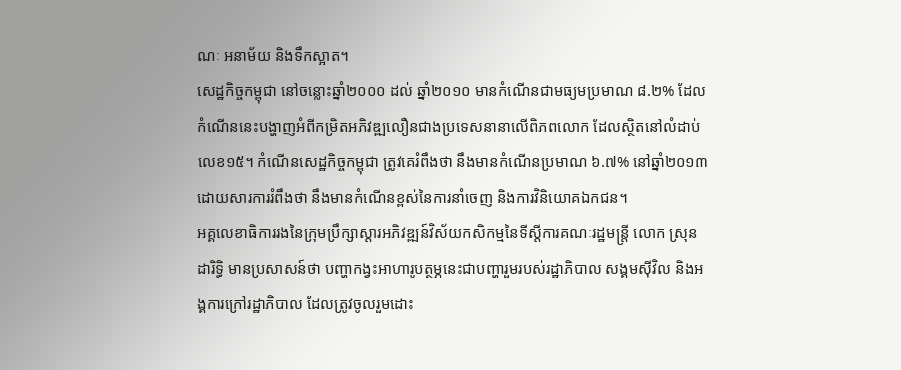ណៈ អនាម័យ និងទឹកស្អាត។
សេដ្ឋកិច្ចកម្ពុជា នៅចន្លោះឆ្នាំ២០០០ ដល់ ឆ្នាំ២០១០ មានកំណើនជាមធ្យមប្រមាណ ៨.២% ដែលកំណើននេះបង្ហាញអំពីកម្រិតអភិវឌ្ឍលឿនជាងប្រទេសនានាលើពិភពលោក ដែលស្ថិតនៅលំដាប់លេខ១៥។ កំណើនសេដ្ឋកិច្ចកម្ពុជា ត្រូវគេរំពឹងថា នឹងមានកំណើនប្រមាណ ៦.៧% នៅឆ្នាំ២០១៣ ដោយសារការរំពឹងថា នឹងមានកំណើនខ្ពស់នៃការនាំចេញ និងការវិនិយោគឯកជន។
អគ្គលេខាធិការរងនៃក្រុមប្រឹក្សាស្ដារអភិវឌ្ឍន៍វិស័យកសិកម្មនៃទីស្ដីការគណៈរដ្ឋមន្ត្រី លោក ស្រុន ដារិទ្ធិ មានប្រសាសន៍ថា បញ្ហាកង្វះអាហារូបត្ថម្ភនេះជាបញ្ហារួមរបស់រដ្ឋាភិបាល សង្គមស៊ីវិល និងអង្គការក្រៅរដ្ឋាភិបាល ដែលត្រូវចូលរួមដោះ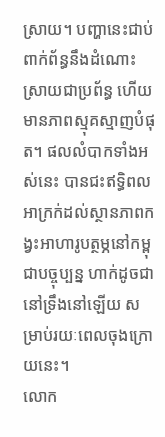ស្រាយ។ បញ្ហានេះជាប់ពាក់ព័ន្ធនឹងដំណោះស្រាយជាប្រព័ន្ធ ហើយមានភាពស្មុគស្មាញបំផុត។ ផលលំបាកទាំងអស់នេះ បានជះឥទ្ធិពលអាក្រក់ដល់ស្ថានភាពកង្វះអាហារូបត្ថម្ភនៅកម្ពុជាបច្ចុប្បន្ន ហាក់ដូចជានៅទ្រឹងនៅឡើយ សម្រាប់រយៈពេលចុងក្រោយនេះ។
លោក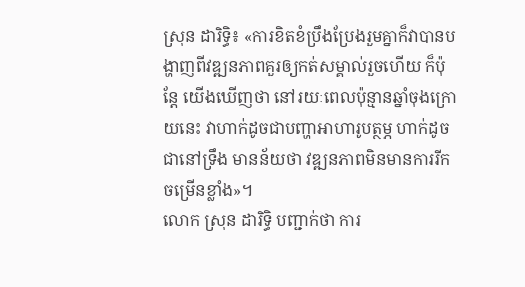ស្រុន ដារិទ្ធិ៖ «ការខិតខំប្រឹងប្រែងរួមគ្នាក៏វាបានបង្ហាញពីវឌ្ឍនភាពគួរឲ្យកត់សម្គាល់រួចហើយ ក៏ប៉ុន្តែ យើងឃើញថា នៅរយៈពេលប៉ុន្មានឆ្នាំចុងក្រោយនេះ វាហាក់ដូចជាបញ្ហាអាហារូបត្ថម្ភ ហាក់ដូចជានៅទ្រឹង មានន័យថា វឌ្ឍនភាពមិនមានការរីកចម្រើនខ្លាំង»។
លោក ស្រុន ដារិទ្ធិ បញ្ជាក់ថា ការ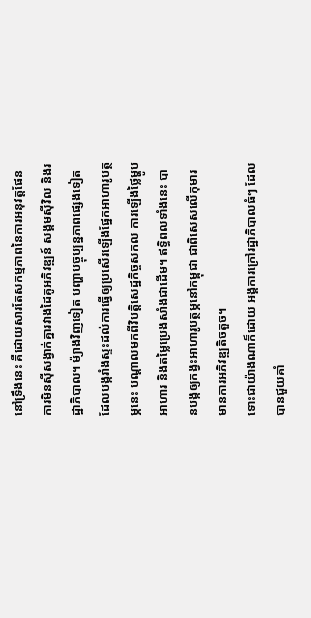នៅទ្រឹងនេះ គឺដោយសារតែសកម្មភាពនៃការអនុវត្តផែនការមិនស៊ីសង្វាក់គ្នារវាងដៃគូអភិវឌ្ឍន៍ សង្គមស៊ីវិល និងរដ្ឋាភិបាល។ ម៉្យាងវិញទៀត បញ្ហាបច្ចុប្បន្នភាពផ្សេងទៀតដែលបង្ករាំងស្ទះដល់ការធ្វើឲ្យប្រសើរឡើងផ្នែកអាហារូបត្ថម្ភនេះ បណ្ដាលមកពីវិបត្តិសេដ្ឋកិច្ចសកល ការឡើងថ្លៃម្ហូបអាហារ និងតម្លៃប្រេងសាំងជាដើម។ ឥទ្ធិពលទាំងនេះ បានបង្កឲ្យកង្វះអាហារូបត្ថម្ភនៅកម្ពុជា ជាពិសេសលើកុមារ មានការអភិវឌ្ឍតិចតួច។
ទោះជាយ៉ាងណាក៏ដោយ អង្គការក្រៅរដ្ឋាភិបាលធំៗ ដែលបានជួយគាំ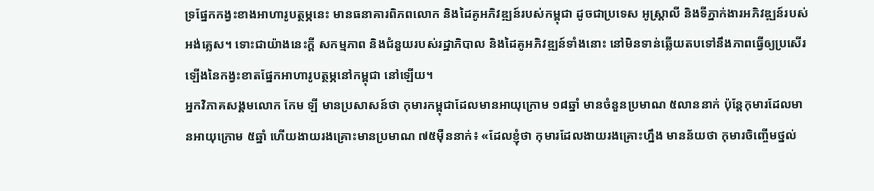ទ្រផ្នែកកង្វះខាងអាហារូបត្ថម្ភនេះ មានធនាគារពិភពលោក និងដៃគូអភិវឌ្ឍន៍របស់កម្ពុជា ដូចជាប្រទេស អូស្ត្រាលី និងទីភ្នាក់ងារអភិវឌ្ឍន៍របស់អង់គ្លេស។ ទោះជាយ៉ាងនេះក្ដី សកម្មភាព និងជំនួយរបស់រដ្ឋាភិបាល និងដៃគូអភិវឌ្ឍន៍ទាំងនោះ នៅមិនទាន់ឆ្លើយតបទៅនឹងភាពធ្វើឲ្យប្រសើរឡើងនៃកង្វះខាតផ្នែកអាហារូបត្ថម្ភនៅកម្ពុជា នៅឡើយ។
អ្នកវិភាគសង្គមលោក កែម ឡី មានប្រសាសន៍ថា កុមារកម្ពុជាដែលមានអាយុក្រោម ១៨ឆ្នាំ មានចំនួនប្រមាណ ៥លាននាក់ ប៉ុន្តែកុមារដែលមានអាយុក្រោម ៥ឆ្នាំ ហើយងាយរងគ្រោះមានប្រមាណ ៧៥ម៉ឺននាក់៖ «ដែលខ្ញុំថា កុមារដែលងាយរងគ្រោះហ្នឹង មានន័យថា កុមារចិញ្ចើមថ្នល់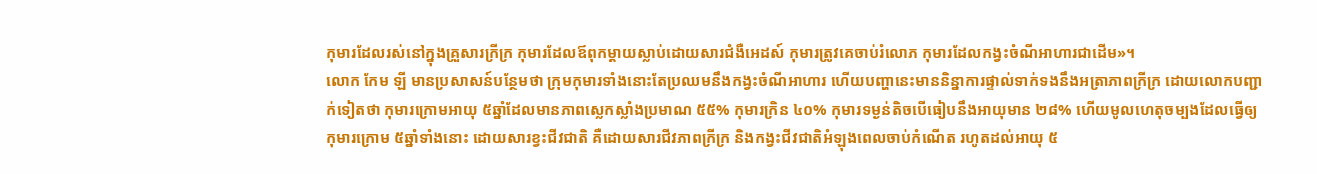កុមារដែលរស់នៅក្នុងគ្រួសារក្រីក្រ កុមារដែលឪពុកម្ដាយស្លាប់ដោយសារជំងឺអេដស៍ កុមារត្រូវគេចាប់រំលោភ កុមារដែលកង្វះចំណីអាហារជាដើម»។
លោក កែម ឡី មានប្រសាសន៍បន្ថែមថា ក្រុមកុមារទាំងនោះតែប្រឈមនឹងកង្វះចំណីអាហារ ហើយបញ្ហានេះមាននិន្នាការផ្ទាល់ទាក់ទងនឹងអត្រាភាពក្រីក្រ ដោយលោកបញ្ជាក់ទៀតថា កុមារក្រោមអាយុ ៥ឆ្នាំដែលមានភាពស្លេកស្លាំងប្រមាណ ៥៥% កុមារក្រិន ៤០% កុមារទម្ងន់តិចបើធៀបនឹងអាយុមាន ២៨% ហើយមូលហេតុចម្បងដែលធ្វើឲ្យកុមារក្រោម ៥ឆ្នាំទាំងនោះ ដោយសារខ្វះជីវជាតិ គឺដោយសារជីវភាពក្រីក្រ និងកង្វះជីវជាតិអំឡុងពេលចាប់កំណើត រហូតដល់អាយុ ៥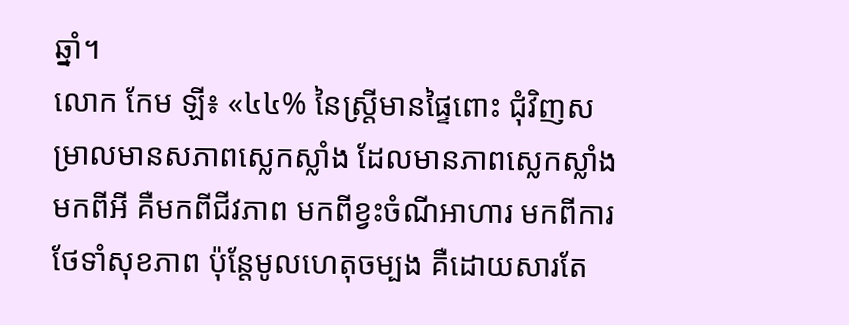ឆ្នាំ។
លោក កែម ឡី៖ «៤៤% នៃស្ត្រីមានផ្ទៃពោះ ជុំវិញសម្រាលមានសភាពស្លេកស្លាំង ដែលមានភាពស្លេកស្លាំងមកពីអី គឺមកពីជីវភាព មកពីខ្វះចំណីអាហារ មកពីការថែទាំសុខភាព ប៉ុន្តែមូលហេតុចម្បង គឺដោយសារតែ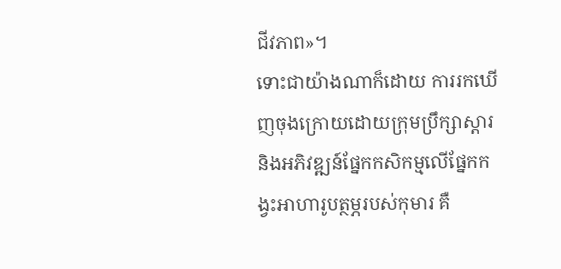ជីវភាព»។
ទោះជាយ៉ាងណាក៏ដោយ ការរកឃើញចុងក្រោយដោយក្រុមប្រឹក្សាស្ដារ និងអភិវឌ្ឍន៍ផ្នែកកសិកម្មលើផ្នែកកង្វះអាហារូបត្ថម្ភរបស់កុមារ គឺ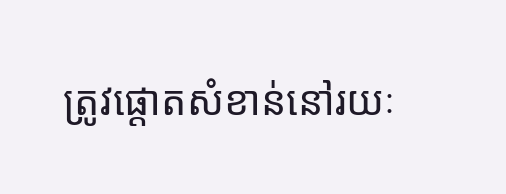ត្រូវផ្ដោតសំខាន់នៅរយៈ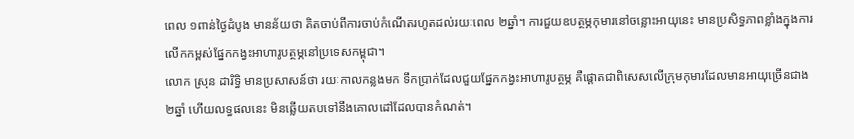ពេល ១ពាន់ថ្ងៃដំបូង មានន័យថា គិតចាប់ពីការចាប់កំណើតរហូតដល់រយៈពេល ២ឆ្នាំ។ ការជួយឧបត្ថម្ភកុមារនៅចន្លោះអាយុនេះ មានប្រសិទ្ធភាពខ្លាំងក្នុងការលើកកម្ពស់ផ្នែកកង្វះអាហារូបត្ថម្ភនៅប្រទេសកម្ពុជា។
លោក ស្រុន ដារិទ្ធិ មានប្រសាសន៍ថា រយៈកាលកន្លងមក ទឹកប្រាក់ដែលជួយផ្នែកកង្វះអាហារូបត្ថម្ភ គឺផ្ដោតជាពិសេសលើក្រុមកុមារដែលមានអាយុច្រើនជាង ២ឆ្នាំ ហើយលទ្ធផលនេះ មិនឆ្លើយតបទៅនឹងគោលដៅដែលបានកំណត់។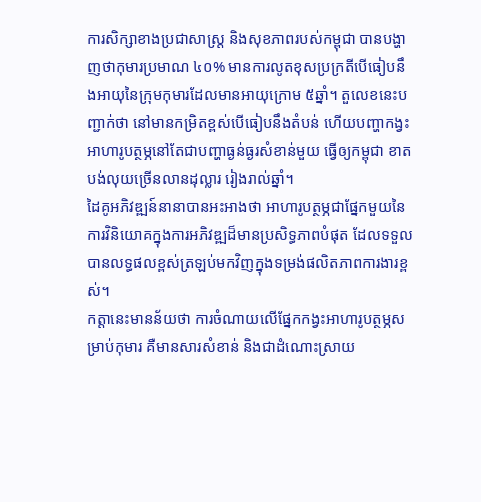ការសិក្សាខាងប្រជាសាស្ត្រ និងសុខភាពរបស់កម្ពុជា បានបង្ហាញថាកុមារប្រមាណ ៤០% មានការលូតខុសប្រក្រតីបើធៀបនឹងអាយុនៃក្រុមកុមារដែលមានអាយុក្រោម ៥ឆ្នាំ។ តួលេខនេះបញ្ជាក់ថា នៅមានកម្រិតខ្ពស់បើធៀបនឹងតំបន់ ហើយបញ្ហាកង្វះអាហារូបត្ថម្ភនៅតែជាបញ្ហាធ្ងន់ធ្ងរសំខាន់មួយ ធ្វើឲ្យកម្ពុជា ខាតបង់លុយច្រើនលានដុល្លារ រៀងរាល់ឆ្នាំ។
ដៃគូអភិវឌ្ឍន៍នានាបានអះអាងថា អាហារូបត្ថម្ភជាផ្នែកមួយនៃការវិនិយោគក្នុងការអភិវឌ្ឍដ៏មានប្រសិទ្ធភាពបំផុត ដែលទទួលបានលទ្ធផលខ្ពស់ត្រឡប់មកវិញក្នុងទម្រង់ផលិតភាពការងារខ្ពស់។
កត្តានេះមានន័យថា ការចំណាយលើផ្នែកកង្វះអាហារូបត្ថម្ភសម្រាប់កុមារ គឺមានសារសំខាន់ និងជាដំណោះស្រាយ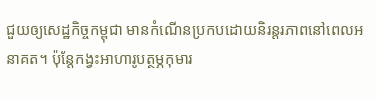ជួយឲ្យសេដ្ឋកិច្ចកម្ពុជា មានកំណើនប្រកបដោយនិរន្តរភាពនៅពេលអនាគត។ ប៉ុន្តែកង្វះអាហារូបត្ថម្ភកុមារ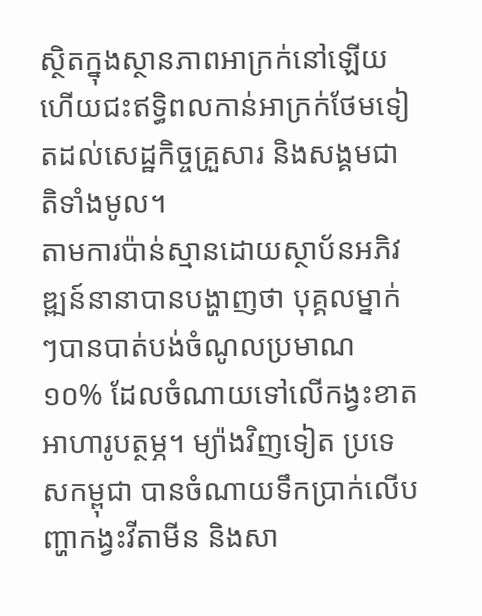ស្ថិតក្នុងស្ថានភាពអាក្រក់នៅឡើយ ហើយជះឥទ្ធិពលកាន់អាក្រក់ថែមទៀតដល់សេដ្ឋកិច្ចគ្រួសារ និងសង្គមជាតិទាំងមូល។
តាមការប៉ាន់ស្មានដោយស្ថាប័នអភិវឌ្ឍន៍នានាបានបង្ហាញថា បុគ្គលម្នាក់ៗបានបាត់បង់ចំណូលប្រមាណ ១០% ដែលចំណាយទៅលើកង្វះខាតអាហារូបត្ថម្ភ។ ម្យ៉ាងវិញទៀត ប្រទេសកម្ពុជា បានចំណាយទឹកប្រាក់លើបញ្ហាកង្វះវីតាមីន និងសា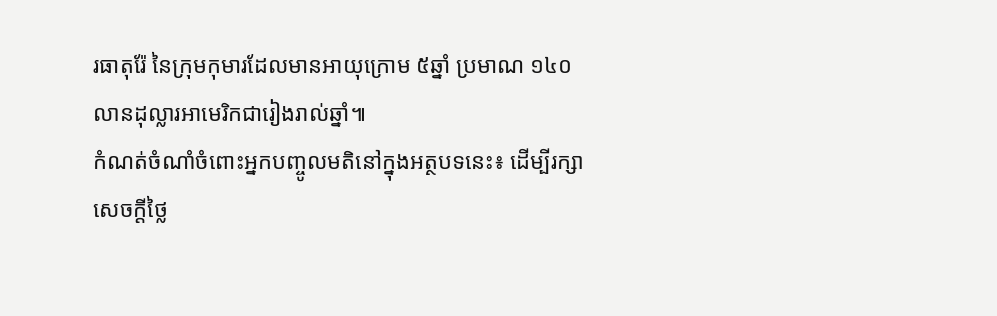រធាតុរ៉ែ នៃក្រុមកុមារដែលមានអាយុក្រោម ៥ឆ្នាំ ប្រមាណ ១៤០លានដុល្លារអាមេរិកជារៀងរាល់ឆ្នាំ៕
កំណត់ចំណាំចំពោះអ្នកបញ្ចូលមតិនៅក្នុងអត្ថបទនេះ៖ ដើម្បីរក្សាសេចក្ដីថ្លៃ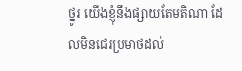ថ្នូរ យើងខ្ញុំនឹងផ្សាយតែមតិណា ដែលមិនជេរប្រមាថដល់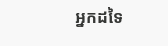អ្នកដទៃ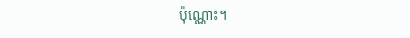ប៉ុណ្ណោះ។